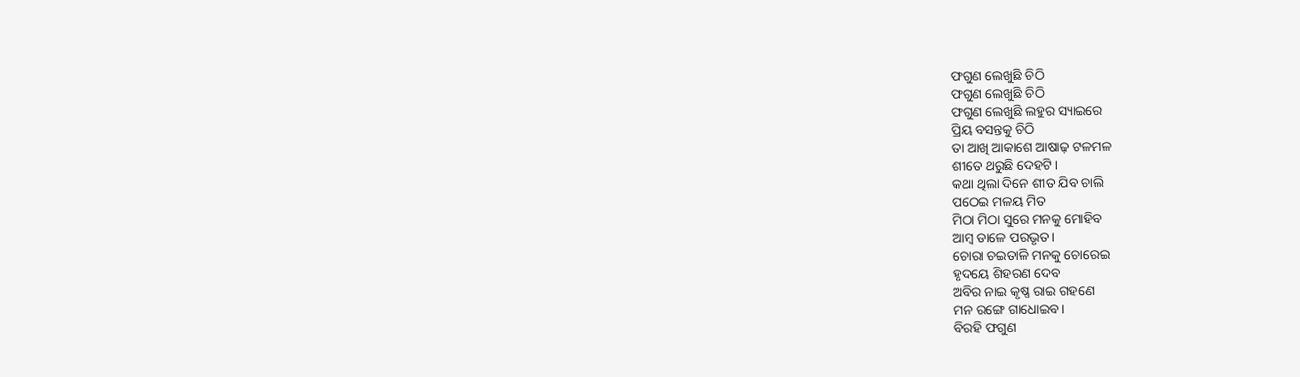ଫଗୁଣ ଲେଖୁଛି ଚିଠି
ଫଗୁଣ ଲେଖୁଛି ଚିଠି
ଫଗୁଣ ଲେଖୁଛି ଲହୁର ସ୍ୟାଇରେ
ପ୍ରିୟ ବସନ୍ତକୁ ଚିଠି
ତା ଆଖି ଆକାଶେ ଆଷାଢ଼ ଟଳମଳ
ଶୀତେ ଥରୁଛି ଦେହଟି।
କଥା ଥିଲା ଦିନେ ଶୀତ ଯିବ ଚାଲି
ପଠେଇ ମଳୟ ମିତ
ମିଠା ମିଠା ସୁରେ ମନକୁ ମୋହିବ
ଆମ୍ବ ଡାଳେ ପରଭୃତ।
ଚୋରା ଚଇତାଳି ମନକୁ ଚୋରେଇ
ହୃଦୟେ ଶିହରଣ ଦେବ
ଅବିର ନାଇ କୃଷ୍ଣ ରାଇ ଗହଣେ
ମନ ରଙ୍ଗେ ଗାଧୋଇବ।
ବିରହି ଫଗୁଣ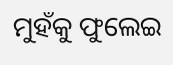ମୁହଁକୁ ଫୁଲେଇ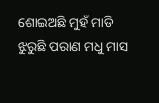ଶୋଇଅଛି ମୁହଁ ମାଡି
ଝୁରୁଛି ପରାଣ ମଧୁ ମାସ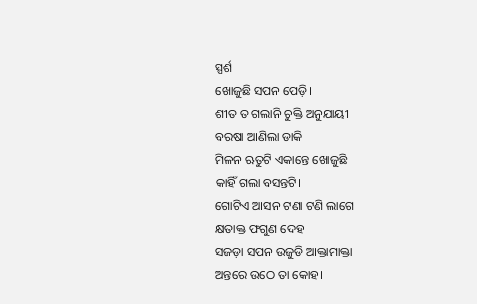ସ୍ପର୍ଶ
ଖୋଜୁଛି ସପନ ପେଡ଼ି।
ଶୀତ ତ ଗଲାନି ଚୁକ୍ତି ଅନୁଯାୟୀ
ବରଷା ଆଣିଲା ଡାକି
ମିଳନ ଋତୁଟି ଏକାନ୍ତେ ଖୋଜୁଛି
କାହିଁ ଗଲା ବସନ୍ତଟି।
ଗୋଟିଏ ଆସନ ଟଣା ଟଣି ଲାଗେ
କ୍ଷତାକ୍ତ ଫଗୁଣ ଦେହ
ସଜଡ଼ା ସପନ ଉଜୁଡି ଆକ୍ତାମାକ୍ତା
ଅନ୍ତରେ ଉଠେ ତା କୋହ।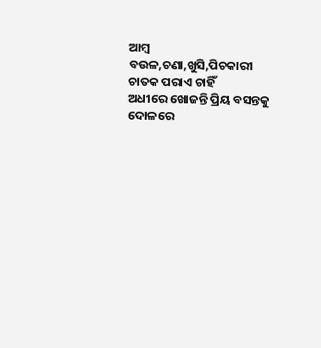ଆମ୍ବ ବଉଳ,ଚଣା,ଖୁସି,ପିଚକାରୀ
ଚାତକ ପରାଏ ଚାହିଁ
ଅଧୀରେ ଖୋଜନ୍ତି ପ୍ରିୟ ବସନ୍ତକୁ
ଦୋଳରେ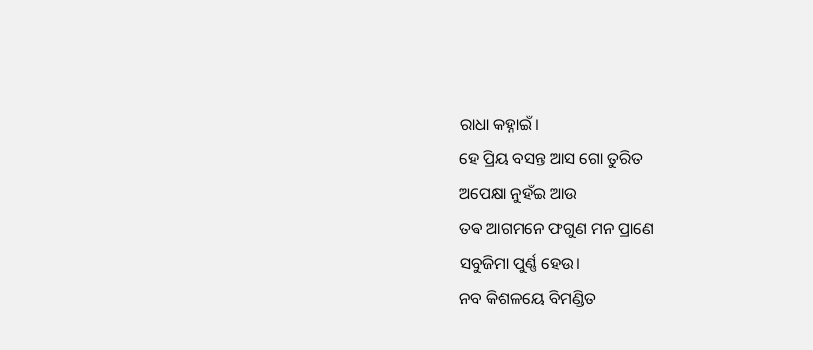ରାଧା କହ୍ନାଇଁ।
ହେ ପ୍ରିୟ ବସନ୍ତ ଆସ ଗୋ ତୁରିତ
ଅପେକ୍ଷା ନୁହଁଇ ଆଉ
ତଵ ଆଗମନେ ଫଗୁଣ ମନ ପ୍ରାଣେ
ସବୁଜିମା ପୁର୍ଣ୍ଣ ହେଉ।
ନବ କିଶଳୟେ ବିମଣ୍ଡିତ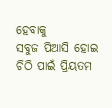ହେବାକୁ
ସବୁଜ ପିଆସି ହୋଇ
ଚିଠି ପାଇଁ ପ୍ରିୟତମ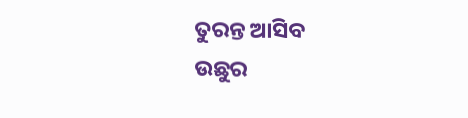ତୁରନ୍ତ ଆସିବ
ଉଛୁର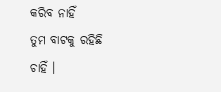କରିବ ନାହିଁ
ତୁମ ବାଟକୁ ରହିଛି ଚାହିଁ ।